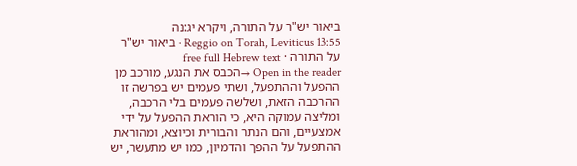ביאור יש"ר על התורה, ויקרא יג:נה
Reggio on Torah, Leviticus 13:55 · ביאור יש"ר על התורה · free full Hebrew text
Open in the reader →הכבס את הנגע, מורכב מן ההפעל וההתפעל, ושתי פעמים יש בפרשה זו ההרכבה הזאת, ושלשה פעמים בלי הרכבה, ומליצה עמוקה היא, כי הוראת ההפעל על ידי אמצעיים, והם הנתר והבורית וכיוצא, ומהוראת ההתפעל על ההפך והדמיון, כמו יש מתעשר, יש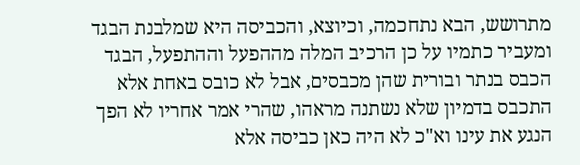מתרושש, הבא נתחכמה, וכיוצא, והכביסה היא שמלבנת הבגד ומעביר כתמיו על כן הרכיב המלה מההפעל וההתפעל, הבגד הכבס בנתר ובורית שהן מכבסים, אבל לא כובס באחת אלא התכבס בדמיון שלא נשתנה מראהו, שהרי אמר אחריו לא הפך הנגע את עינו וא"כ לא היה כאן כביסה אלא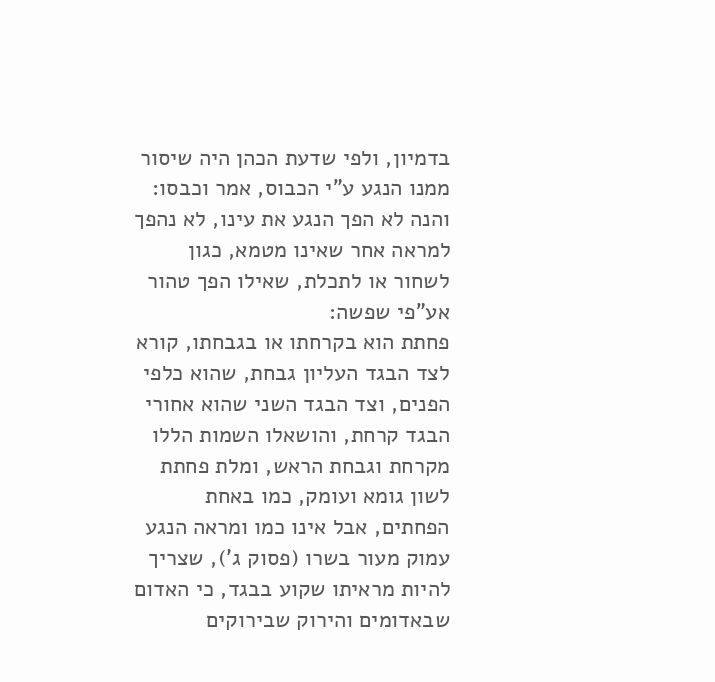בדמיון, ולפי שדעת הכהן היה שיסור ממנו הנגע ע"י הכבוס, אמר וכבסו:
והנה לא הפך הנגע את עינו, לא נהפך למראה אחר שאינו מטמא, כגון לשחור או לתכלת, שאילו הפך טהור אע"פי שפשה:
פחתת הוא בקרחתו או בגבחתו, קורא לצד הבגד העליון גבחת, שהוא כלפי הפנים, וצד הבגד השני שהוא אחורי הבגד קרחת, והושאלו השמות הללו מקרחת וגבחת הראש, ומלת פחתת לשון גומא ועומק, כמו באחת הפחתים, אבל אינו כמו ומראה הנגע עמוק מעור בשרו (פסוק ג'), שצריך להיות מראיתו שקוע בבגד, כי האדום שבאדומים והירוק שבירוקים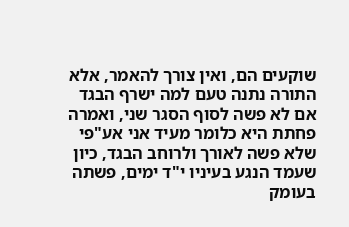שוקעים הם, ואין צורך להאמר, אלא התורה נתנה טעם למה ישרף הבגד אם לא פשה לסוף הסגר שני, ואמרה פחתת היא כלומר מעיד אני אע"פי שלא פשה לאורך ולרוחב הבגד, כיון שעמד הנגע בעיניו י"ד ימים, פשתה בעומק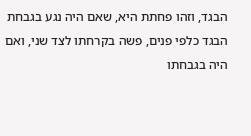הבגד, וזהו פחתת היא, שאם היה נגע בגבחת הבגד כלפי פנים, פשה בקרחתו לצד שני, ואם היה בגבחתו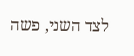לצד השני, פשה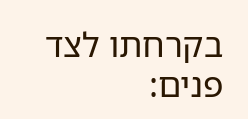בקרחתו לצד פנים: